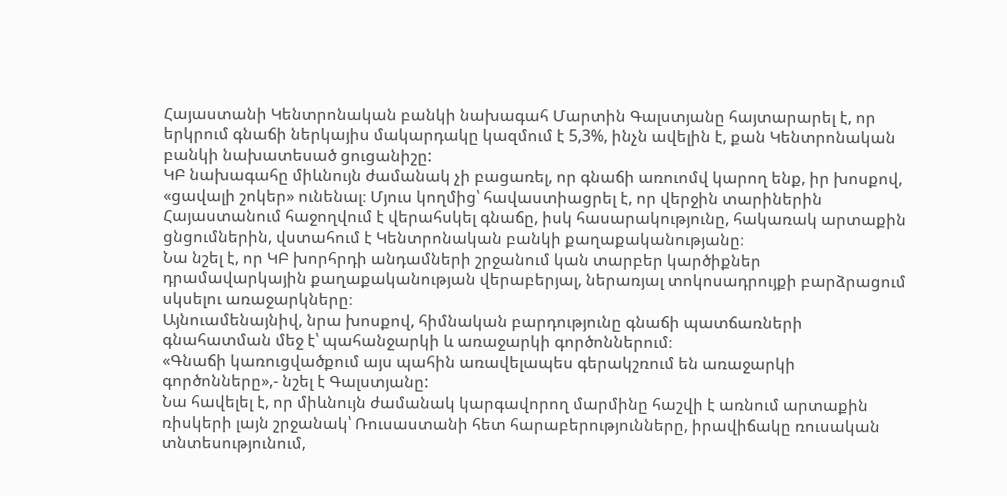Հայաստանի Կենտրոնական բանկի նախագահ Մարտին Գալստյանը հայտարարել է, որ երկրում գնաճի ներկայիս մակարդակը կազմում է 5,3%, ինչն ավելին է, քան Կենտրոնական բանկի նախատեսած ցուցանիշը:
ԿԲ նախագահը միևնույն ժամանակ չի բացառել, որ գնաճի առուոմվ կարող ենք, իր խոսքով, «ցավալի շոկեր» ունենալ։ Մյուս կողմից՝ հավաստիացրել է, որ վերջին տարիներին Հայաստանում հաջողվում է վերահսկել գնաճը, իսկ հասարակությունը, հակառակ արտաքին ցնցումներին, վստահում է Կենտրոնական բանկի քաղաքականությանը։
Նա նշել է, որ ԿԲ խորհրդի անդամների շրջանում կան տարբեր կարծիքներ դրամավարկային քաղաքականության վերաբերյալ, ներառյալ տոկոսադրույքի բարձրացում սկսելու առաջարկները։
Այնուամենայնիվ, նրա խոսքով, հիմնական բարդությունը գնաճի պատճառների գնահատման մեջ է՝ պահանջարկի և առաջարկի գործոններում։
«Գնաճի կառուցվածքում այս պահին առավելապես գերակշռում են առաջարկի գործոնները»,- նշել է Գալստյանը:
Նա հավելել է, որ միևնույն ժամանակ կարգավորող մարմինը հաշվի է առնում արտաքին ռիսկերի լայն շրջանակ՝ Ռուսաստանի հետ հարաբերությունները, իրավիճակը ռուսական տնտեսությունում,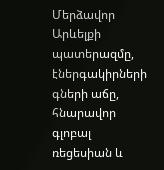Մերձավոր Արևելքի պատերազմը, էներգակիրների գների աճը, հնարավոր գլոբալ ռեցեսիան և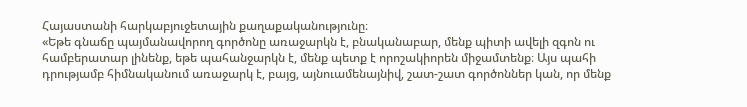Հայաստանի հարկաբյուջետային քաղաքականությունը։
«Եթե գնաճը պայմանավորող գործոնը առաջարկն է, բնականաբար, մենք պիտի ավելի զգոն ու համբերատար լինենք, եթե պահանջարկն է, մենք պետք է որոշակիորեն միջամտենք։ Այս պահի դրությամբ հիմնականում առաջարկ է, բայց, այնուամենայնիվ, շատ-շատ գործոններ կան, որ մենք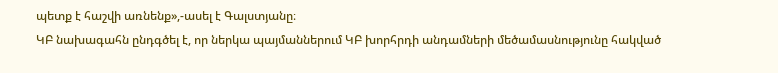պետք է հաշվի առնենք»,-ասել է Գալստյանը։
ԿԲ նախագահն ընդգծել է, որ ներկա պայմաններում ԿԲ խորհրդի անդամների մեծամասնությունը հակված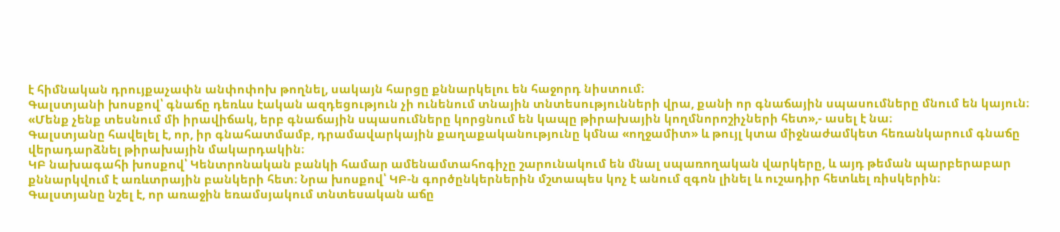է հիմնական դրույքաչափն անփոփոխ թողնել, սակայն հարցը քննարկելու են հաջորդ նիստում։
Գալստյանի խոսքով՝ գնաճը դեռևս էական ազդեցություն չի ունենում տնային տնտեսությունների վրա, քանի որ գնաճային սպասումները մնում են կայուն։
«Մենք չենք տեսնում մի իրավիճակ, երբ գնաճային սպասումները կորցնում են կապը թիրախային կողմնորոշիչների հետ»,- ասել է նա։
Գալստյանը հավելել է, որ, իր գնահատմամբ, դրամավարկային քաղաքականությունը կմնա «ողջամիտ» և թույլ կտա միջնաժամկետ հեռանկարում գնաճը վերադարձնել թիրախային մակարդակին։
ԿԲ նախագահի խոսքով՝ Կենտրոնական բանկի համար ամենամտահոգիչը շարունակում են մնալ սպառողական վարկերը, և այդ թեման պարբերաբար քննարկվում է առևտրային բանկերի հետ։ Նրա խոսքով՝ ԿԲ-ն գործընկերներին մշտապես կոչ է անում զգոն լինել և ուշադիր հետևել ռիսկերին։
Գալստյանը նշել է, որ առաջին եռամսյակում տնտեսական աճը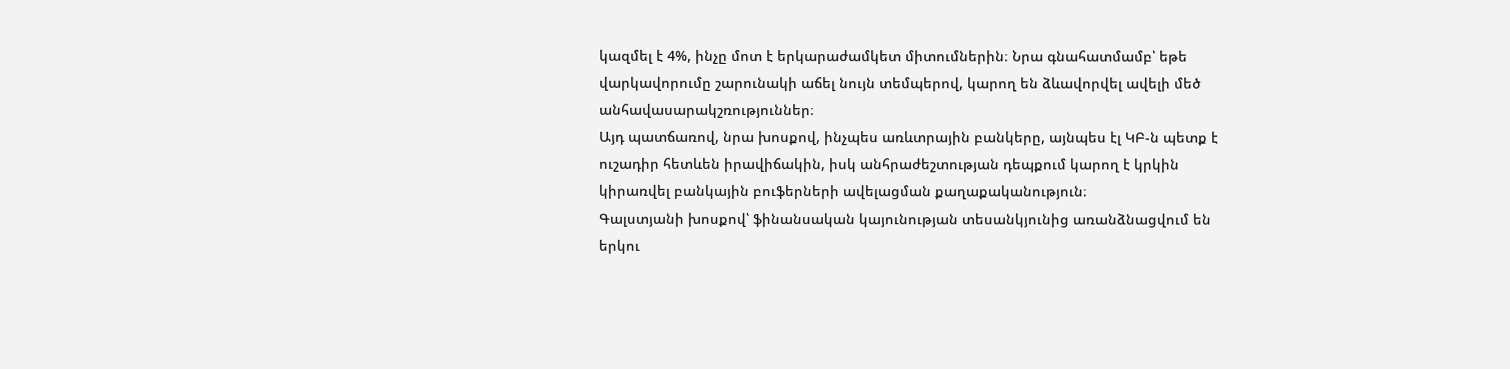կազմել է 4%, ինչը մոտ է երկարաժամկետ միտումներին։ Նրա գնահատմամբ՝ եթե վարկավորումը շարունակի աճել նույն տեմպերով, կարող են ձևավորվել ավելի մեծ անհավասարակշռություններ։
Այդ պատճառով, նրա խոսքով, ինչպես առևտրային բանկերը, այնպես էլ ԿԲ-ն պետք է ուշադիր հետևեն իրավիճակին, իսկ անհրաժեշտության դեպքում կարող է կրկին կիրառվել բանկային բուֆերների ավելացման քաղաքականություն։
Գալստյանի խոսքով՝ ֆինանսական կայունության տեսանկյունից առանձնացվում են երկու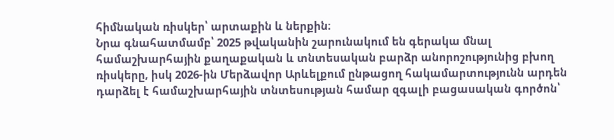հիմնական ռիսկեր՝ արտաքին և ներքին։
Նրա գնահատմամբ՝ 2025 թվականին շարունակում են գերակա մնալ համաշխարհային քաղաքական և տնտեսական բարձր անորոշությունից բխող ռիսկերը, իսկ 2026-ին Մերձավոր Արևելքում ընթացող հակամարտությունն արդեն դարձել է համաշխարհային տնտեսության համար զգալի բացասական գործոն՝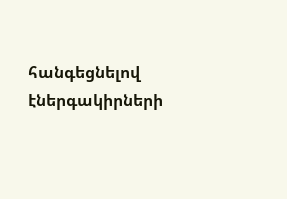հանգեցնելով էներգակիրների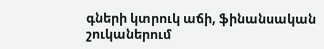գների կտրուկ աճի, ֆինանսական շուկաներում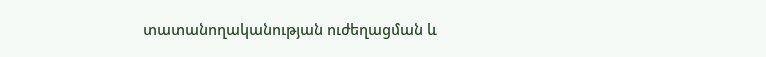տատանողականության ուժեղացման և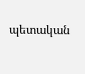պետական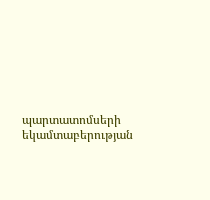պարտատոմսերի եկամտաբերության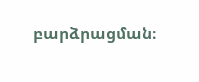բարձրացման։